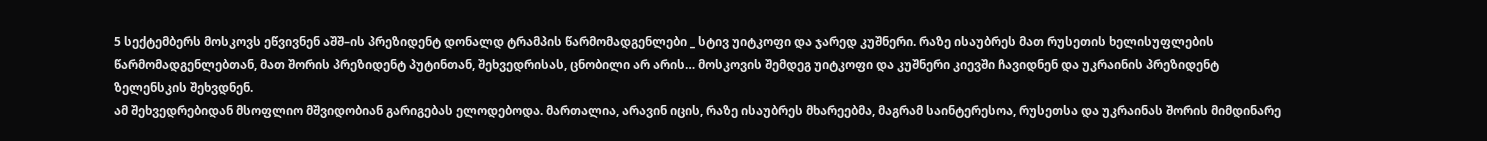5 სექტემბერს მოსკოვს ეწვივნენ აშშ–ის პრეზიდენტ დონალდ ტრამპის წარმომადგენლები _ სტივ უიტკოფი და ჯარედ კუშნერი. რაზე ისაუბრეს მათ რუსეთის ხელისუფლების წარმომადგენლებთან, მათ შორის პრეზიდენტ პუტინთან, შეხვედრისას, ცნობილი არ არის… მოსკოვის შემდეგ უიტკოფი და კუშნერი კიევში ჩავიდნენ და უკრაინის პრეზიდენტ ზელენსკის შეხვდნენ.
ამ შეხვედრებიდან მსოფლიო მშვიდობიან გარიგებას ელოდებოდა. მართალია, არავინ იცის, რაზე ისაუბრეს მხარეებმა, მაგრამ საინტერესოა, რუსეთსა და უკრაინას შორის მიმდინარე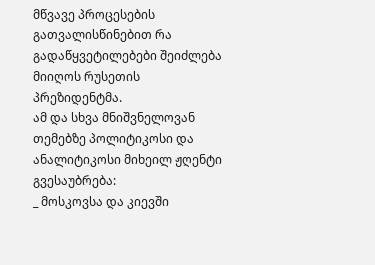მწვავე პროცესების გათვალისწინებით რა გადაწყვეტილებები შეიძლება მიიღოს რუსეთის პრეზიდენტმა.
ამ და სხვა მნიშვნელოვან თემებზე პოლიტიკოსი და ანალიტიკოსი მიხეილ ჟღენტი გვესაუბრება:
_ მოსკოვსა და კიევში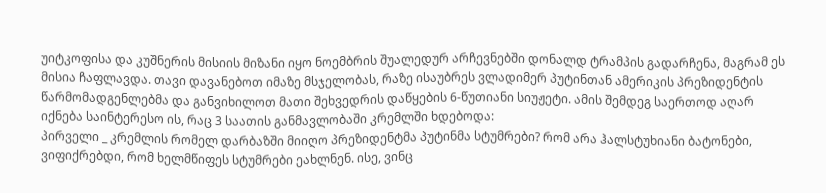უიტკოფისა და კუშნერის მისიის მიზანი იყო ნოემბრის შუალედურ არჩევნებში დონალდ ტრამპის გადარჩენა, მაგრამ ეს მისია ჩაფლავდა. თავი დავანებოთ იმაზე მსჯელობას, რაზე ისაუბრეს ვლადიმერ პუტინთან ამერიკის პრეზიდენტის წარმომადგენლებმა და განვიხილოთ მათი შეხვედრის დაწყების 6-წუთიანი სიუჟეტი. ამის შემდეგ საერთოდ აღარ იქნება საინტერესო ის, რაც 3 საათის განმავლობაში კრემლში ხდებოდა:
პირველი _ კრემლის რომელ დარბაზში მიიღო პრეზიდენტმა პუტინმა სტუმრები? რომ არა ჰალსტუხიანი ბატონები, ვიფიქრებდი, რომ ხელმწიფეს სტუმრები ეახლნენ. ისე, ვინც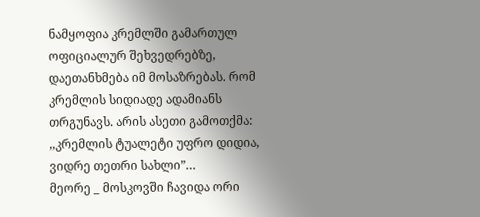ნამყოფია კრემლში გამართულ ოფიციალურ შეხვედრებზე, დაეთანხმება იმ მოსაზრებას. რომ კრემლის სიდიადე ადამიანს თრგუნავს. არის ასეთი გამოთქმა: ,,კრემლის ტუალეტი უფრო დიდია, ვიდრე თეთრი სახლი”…
მეორე _ მოსკოვში ჩავიდა ორი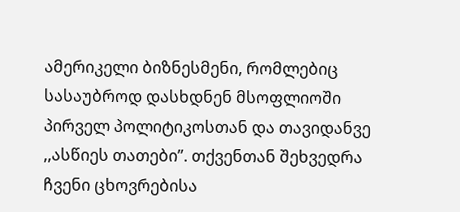ამერიკელი ბიზნესმენი, რომლებიც სასაუბროდ დასხდნენ მსოფლიოში პირველ პოლიტიკოსთან და თავიდანვე ,,ასწიეს თათები”. თქვენთან შეხვედრა ჩვენი ცხოვრებისა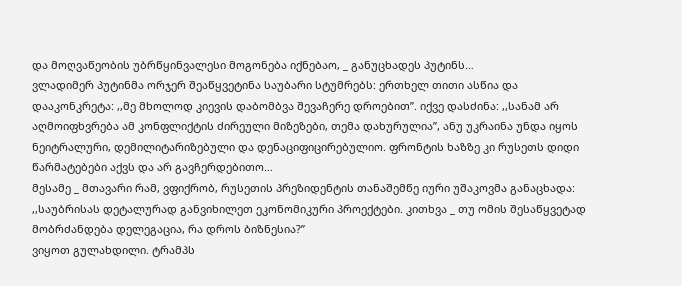და მოღვაწეობის უბრწყინვალესი მოგონება იქნებაო, _ განუცხადეს პუტინს…
ვლადიმერ პუტინმა ორჯერ შეაწყვეტინა საუბარი სტუმრებს: ერთხელ თითი ასწია და დააკონკრეტა: ,,მე მხოლოდ კიევის დაბომბვა შევაჩერე დროებით”. იქვე დასძინა: ,,სანამ არ აღმოიფხვრება ამ კონფლიქტის ძირეული მიზეზები, თემა დახურულია”, ანუ უკრაინა უნდა იყოს ნეიტრალური, დემილიტარიზებული და დენაციფიცირებულიო. ფრონტის ხაზზე კი რუსეთს დიდი წარმატებები აქვს და არ გავჩერდებითო…
მესამე _ მთავარი რამ, ვფიქრობ, რუსეთის პრეზიდენტის თანაშემწე იური უშაკოვმა განაცხადა: ,,საუბრისას დეტალურად განვიხილეთ ეკონომიკური პროექტები. კითხვა _ თუ ომის შესაწყვეტად მობრძანდება დელეგაცია, რა დროს ბიზნესია?”
ვიყოთ გულახდილი. ტრამპს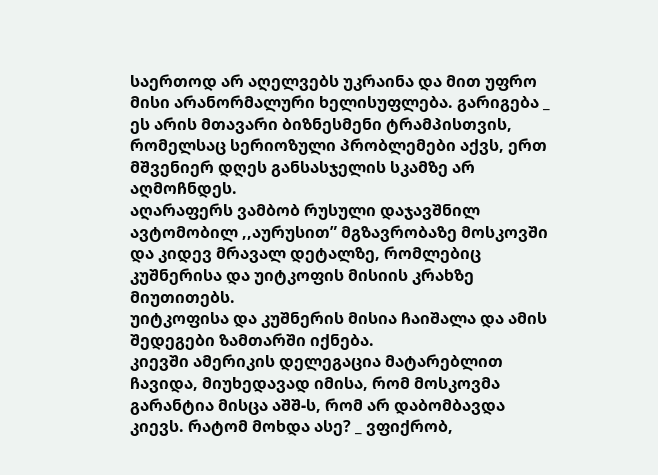საერთოდ არ აღელვებს უკრაინა და მით უფრო მისი არანორმალური ხელისუფლება. გარიგება _ ეს არის მთავარი ბიზნესმენი ტრამპისთვის, რომელსაც სერიოზული პრობლემები აქვს, ერთ მშვენიერ დღეს განსასჯელის სკამზე არ აღმოჩნდეს.
აღარაფერს ვამბობ რუსული დაჯავშნილ ავტომობილ ,,აურუსით” მგზავრობაზე მოსკოვში და კიდევ მრავალ დეტალზე, რომლებიც კუშნერისა და უიტკოფის მისიის კრახზე მიუთითებს.
უიტკოფისა და კუშნერის მისია ჩაიშალა და ამის შედეგები ზამთარში იქნება.
კიევში ამერიკის დელეგაცია მატარებლით ჩავიდა, მიუხედავად იმისა, რომ მოსკოვმა გარანტია მისცა აშშ-ს, რომ არ დაბომბავდა კიევს. რატომ მოხდა ასე? _ ვფიქრობ,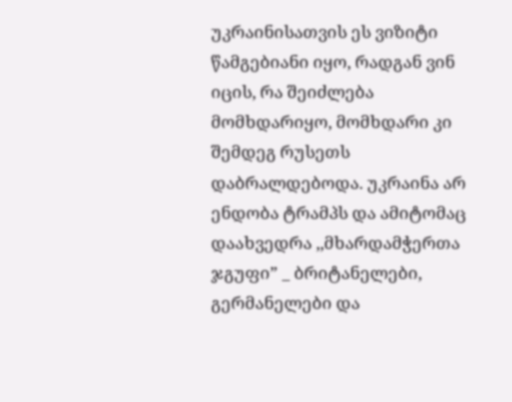უკრაინისათვის ეს ვიზიტი წამგებიანი იყო, რადგან ვინ იცის, რა შეიძლება მომხდარიყო, მომხდარი კი შემდეგ რუსეთს დაბრალდებოდა. უკრაინა არ ენდობა ტრამპს და ამიტომაც დაახვედრა ,,მხარდამჭერთა ჯგუფი” _ ბრიტანელები, გერმანელები და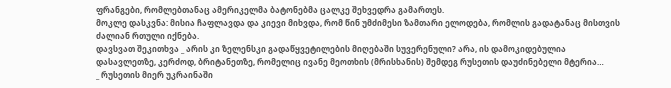ფრანგები, რომლებთანაც ამერიკელმა ბატონებმა ცალკე შეხვედრა გამართეს.
მოკლე დასკვნა: მისია ჩაფლავდა და კიევი მიხვდა, რომ წინ უმძიმესი ზამთარი ელოდება, რომლის გადატანაც მისთვის ძალიან რთული იქნება.
დავსვათ შეკითხვა _ არის კი ზელენსკი გადაწყვეტილების მიღებაში სუვერენული? არა, ის დამოკიდებულია დასავლეთზე, კერძოდ, ბრიტანეთზე, რომელიც ივანე მეოთხის (მრისხანის) შემდეგ რუსეთის დაუძინებელი მტერია…
_ რუსეთის მიერ უკრაინაში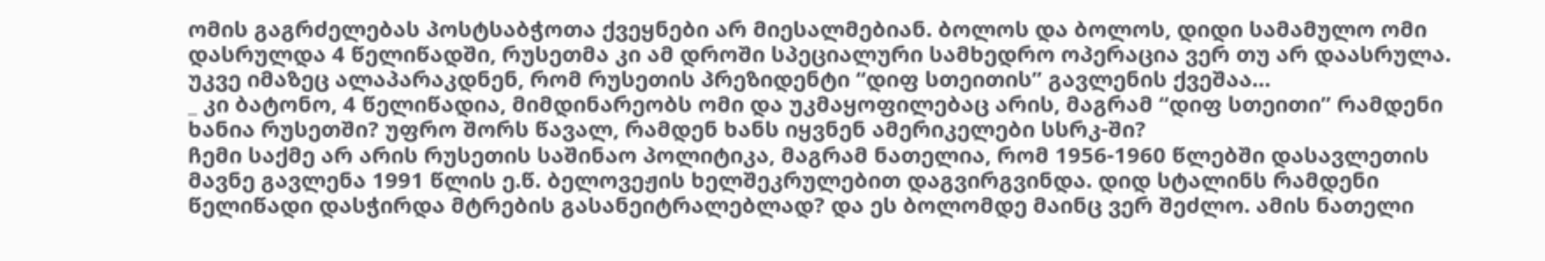ომის გაგრძელებას პოსტსაბჭოთა ქვეყნები არ მიესალმებიან. ბოლოს და ბოლოს, დიდი სამამულო ომი დასრულდა 4 წელიწადში, რუსეთმა კი ამ დროში სპეციალური სამხედრო ოპერაცია ვერ თუ არ დაასრულა. უკვე იმაზეც ალაპარაკდნენ, რომ რუსეთის პრეზიდენტი “დიფ სთეითის” გავლენის ქვეშაა…
_ კი ბატონო, 4 წელიწადია, მიმდინარეობს ომი და უკმაყოფილებაც არის, მაგრამ “დიფ სთეითი” რამდენი ხანია რუსეთში? უფრო შორს წავალ, რამდენ ხანს იყვნენ ამერიკელები სსრკ-ში?
ჩემი საქმე არ არის რუსეთის საშინაო პოლიტიკა, მაგრამ ნათელია, რომ 1956-1960 წლებში დასავლეთის მავნე გავლენა 1991 წლის ე.წ. ბელოვეჟის ხელშეკრულებით დაგვირგვინდა. დიდ სტალინს რამდენი წელიწადი დასჭირდა მტრების გასანეიტრალებლად? და ეს ბოლომდე მაინც ვერ შეძლო. ამის ნათელი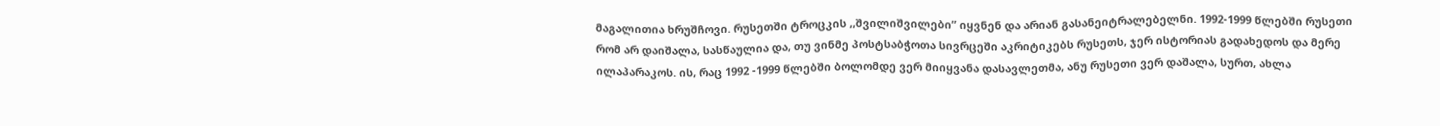მაგალითია ხრუშჩოვი. რუსეთში ტროცკის ,,შვილიშვილები” იყვნენ და არიან გასანეიტრალებელნი. 1992-1999 წლებში რუსეთი რომ არ დაიშალა, სასწაულია და, თუ ვინმე პოსტსაბჭოთა სივრცეში აკრიტიკებს რუსეთს, ჯერ ისტორიას გადახედოს და მერე ილაპარაკოს. ის, რაც 1992 -1999 წლებში ბოლომდე ვერ მიიყვანა დასავლეთმა, ანუ რუსეთი ვერ დაშალა, სურთ, ახლა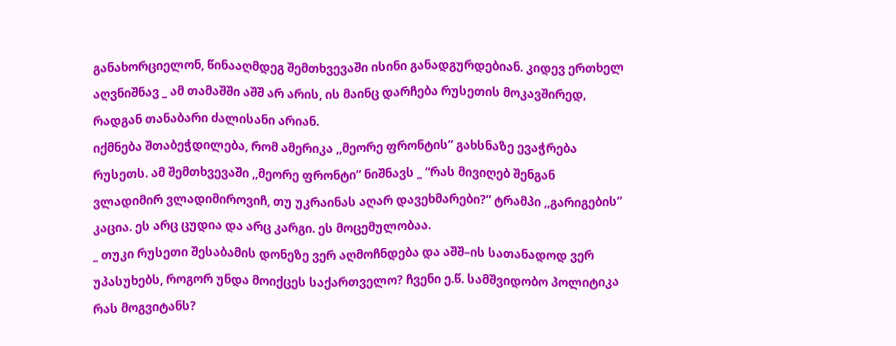განახორციელონ, წინააღმდეგ შემთხვევაში ისინი განადგურდებიან. კიდევ ერთხელ აღვნიშნავ _ ამ თამაშში აშშ არ არის, ის მაინც დარჩება რუსეთის მოკავშირედ, რადგან თანაბარი ძალისანი არიან.
იქმნება შთაბეჭდილება, რომ ამერიკა ,,მეორე ფრონტის” გახსნაზე ევაჭრება რუსეთს. ამ შემთხვევაში ,,მეორე ფრონტი” ნიშნავს _ “რას მივიღებ შენგან ვლადიმირ ვლადიმიროვიჩ, თუ უკრაინას აღარ დავეხმარები?” ტრამპი ,,გარიგების” კაცია. ეს არც ცუდია და არც კარგი. ეს მოცემულობაა.
_ თუკი რუსეთი შესაბამის დონეზე ვერ აღმოჩნდება და აშშ–ის სათანადოდ ვერ უპასუხებს, როგორ უნდა მოიქცეს საქართველო? ჩვენი ე.წ. სამშვიდობო პოლიტიკა რას მოგვიტანს?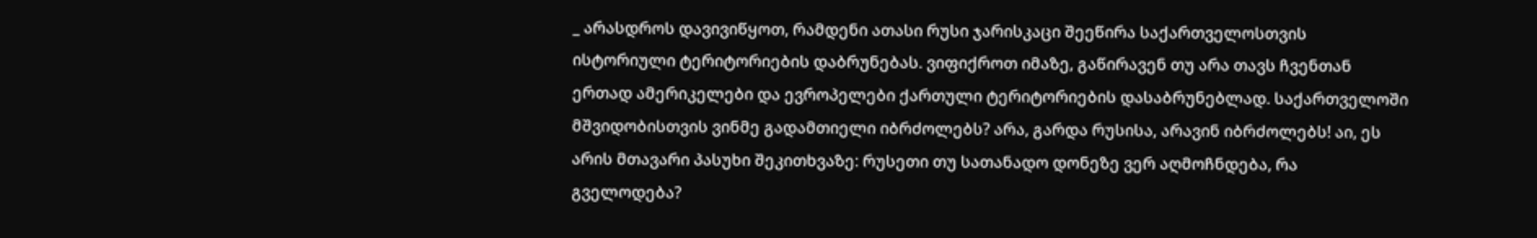_ არასდროს დავივიწყოთ, რამდენი ათასი რუსი ჯარისკაცი შეეწირა საქართველოსთვის ისტორიული ტერიტორიების დაბრუნებას. ვიფიქროთ იმაზე, გაწირავენ თუ არა თავს ჩვენთან ერთად ამერიკელები და ევროპელები ქართული ტერიტორიების დასაბრუნებლად. საქართველოში მშვიდობისთვის ვინმე გადამთიელი იბრძოლებს? არა, გარდა რუსისა, არავინ იბრძოლებს! აი, ეს არის მთავარი პასუხი შეკითხვაზე: რუსეთი თუ სათანადო დონეზე ვერ აღმოჩნდება, რა გველოდება?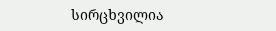სირცხვილია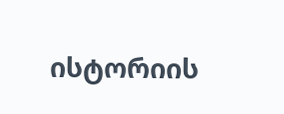ისტორიის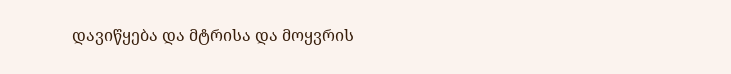დავიწყება და მტრისა და მოყვრის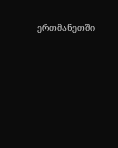ერთმანეთში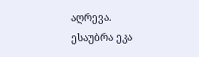აღრევა.
ესაუბრა ეკა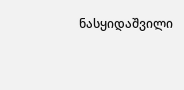ნასყიდაშვილი